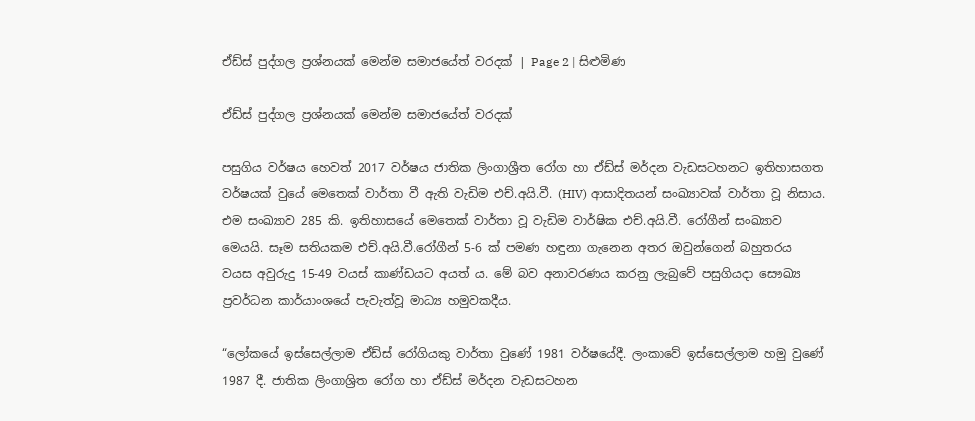ඒඩ්ස් පුද්ගල ප්‍රශ්නයක් මෙන්ම සමාජයේත් වරදක් | Page 2 | සිළුමිණ

ඒඩ්ස් පුද්ගල ප්‍රශ්නයක් මෙන්ම සමාජයේත් වරදක්

පසුගිය වර්ෂය හෙවත් 2017 වර්ෂය ජාතික ලිංගාශ්‍රීත රෝග හා ඒඩ්ස් මර්දන වැඩසටහනට ඉතිහාසගත වර්ෂයක් වුයේ මෙතෙක් වාර්තා වී ඇති වැඩිම එච්.අයි.වී. (HIV) ආසාදිතයන් සංඛ්‍යාවක් වාර්තා වූ නිසාය. එම සංඛ්‍යාව 285 කි. ඉතිහාසයේ මෙතෙක් වාර්තා වූ වැඩිම වාර්ෂික එච්.අයි.වී. රෝගීන් සංඛ්‍යාව මෙයයි. සෑම සතියකම එච්.අයි.වී.රෝගීන් 5-6 ක් පමණ හඳුනා ගැනෙන අතර ඔවුන්ගෙන් බහුතරය වයස අවුරුදු 15-49 වයස් කාණ්ඩයට අයත් ය. මේ බව අනාවරණය කරනු ලැබුවේ පසුගියදා සෞඛ්‍ය ප්‍රවර්ධන කාර්යාංශයේ පැවැත්වූ මාධ්‍ය හමුවකදීය.

“ලෝකයේ ඉස්සෙල්ලාම ඒඩ්ස් රෝගියකු වාර්තා වුණේ 1981 වර්ෂයේදී. ලංකාවේ ඉස්සෙල්ලාම හමු වුණේ 1987 දී. ජාතික ලිංගාශ්‍රිත රෝග හා ඒඩ්ස් මර්දන වැඩසටහන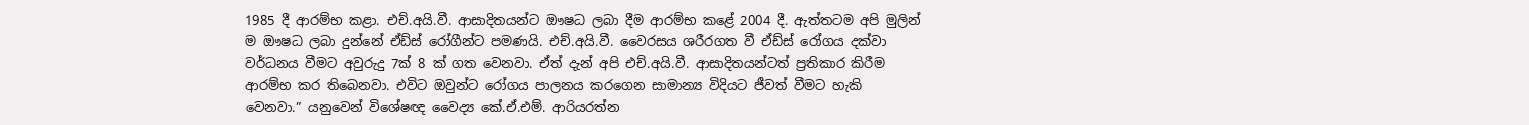1985 දී ආරම්භ කළා. එච්.අයි.වී. ආසාදිතයන්ට ඖෂධ ලබා දීම ආරම්භ කළේ 2004 දී. ඇත්තටම අපි මුලින් ම ඖෂධ ලබා දුන්නේ ඒඩ්ස් රෝගීන්ට පමණයි. එච්.අයි.වී. වෛරසය ශරීරගත වී ඒඩ්ස් රෝගය දක්වා වර්ධනය වීමට අවුරුදු 7ක් 8 ක් ගත වෙනවා. ඒත් දැන් අපි එච්.අයි.වී. ආසාදිතයන්ටත් ප්‍රතිකාර කිරීම ආරම්භ කර තිබෙනවා. එවිට ඔවුන්ට රෝගය පාලනය කරගෙන සාමාන්‍ය විදියට ජීවත් වීමට හැකි වෙනවා.” යනුවෙන් විශේෂඥ වෛද්‍ය කේ.ඒ.එම්. ආරියරත්න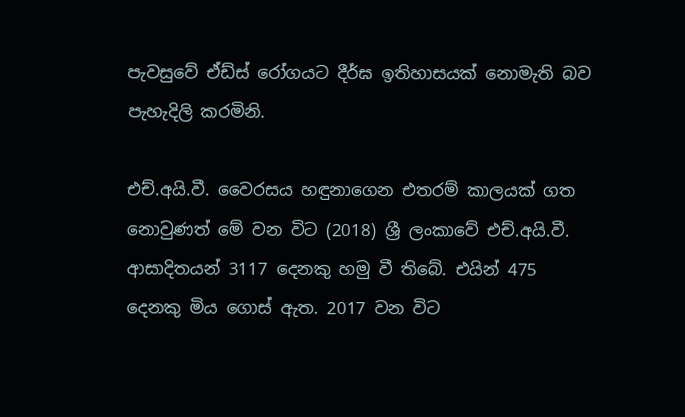පැවසුවේ ඒඩ්ස් රෝගයට දීර්ඝ ඉතිහාසයක් නොමැති බව පැහැදිලි කරමිනි.

එච්.අයි.වී. වෛරසය හඳුනාගෙන එතරම් කාලයක් ගත නොවුණත් මේ වන විට (2018) ශ්‍රී ලංකාවේ එච්.අයි.වී. ආසාදිතයන් 3117 දෙනකු හමු වී තිබේ. එයින් 475 දෙනකු මිය ගොස් ඇත. 2017 වන විට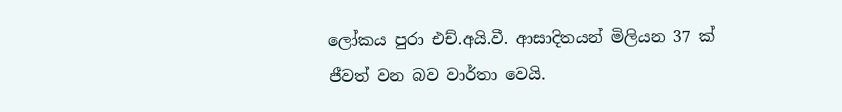ලෝකය පුරා එච්.අයි.වී. ආසාදිතයන් මිලියන 37 ක් ජීවත් වන බව වාර්තා වෙයි.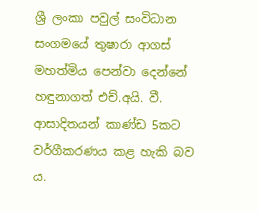ශ්‍රී ලංකා පවුල් සංවිධාන සංගමයේ තුෂාරා ආගස් මහත්මිය පෙන්වා දෙන්නේ හඳුනාගත් එච්.අයි. වී. ආසාදිතයන් කාණ්ඩ 5කට වර්ගීකරණය කළ හැකි බව ය.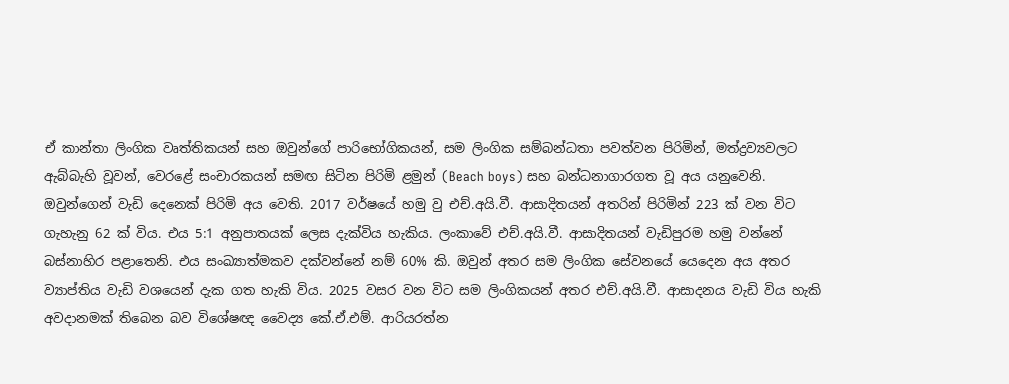ඒ කාන්තා ලිංගික වෘත්තිකයන් සහ ඔවුන්ගේ පාරිභෝගිකයන්, සම ලිංගික සම්බන්ධතා පවත්වන පිරිමින්, මත්ද්‍රව්‍යවලට ඇබ්බැහි වූවන්, වෙරළේ සංචාරකයන් සමඟ සිටින පිරිමි ළමුන් (Beach boys) සහ බන්ධනාගාරගත වූ අය යනුවෙනි. ඔවුන්ගෙන් වැඩි දෙනෙක් පිරිමි අය වෙති. 2017 වර්ෂයේ හමු වු එච්.අයි.වී. ආසාදිතයන් අතරින් පිරිමින් 223 ක් වන විට ගැහැනු 62 ක් විය. එය 5:1 අනුපාතයක් ලෙස දැක්විය හැකිය. ලංකාවේ එච්.අයි.වී. ආසාදිතයන් වැඩිපුරම හමු වන්නේ බස්නාහිර පළාතෙනි. එය සංඛ්‍යාත්මකව දක්වන්නේ නම් 60% කි. ඔවුන් අතර සම ලිංගික සේවනයේ යෙදෙන අය අතර ව්‍යාප්තිය වැඩි වශයෙන් දැක ගත හැකි විය. 2025 වසර වන විට සම ලිංගිකයන් අතර එච්.අයි.වී. ආසාදනය වැඩි විය හැකි අවදානමක් තිබෙන බව වි‍ශේෂඥ වෛද්‍ය කේ.ඒ.එම්. ආරියරත්න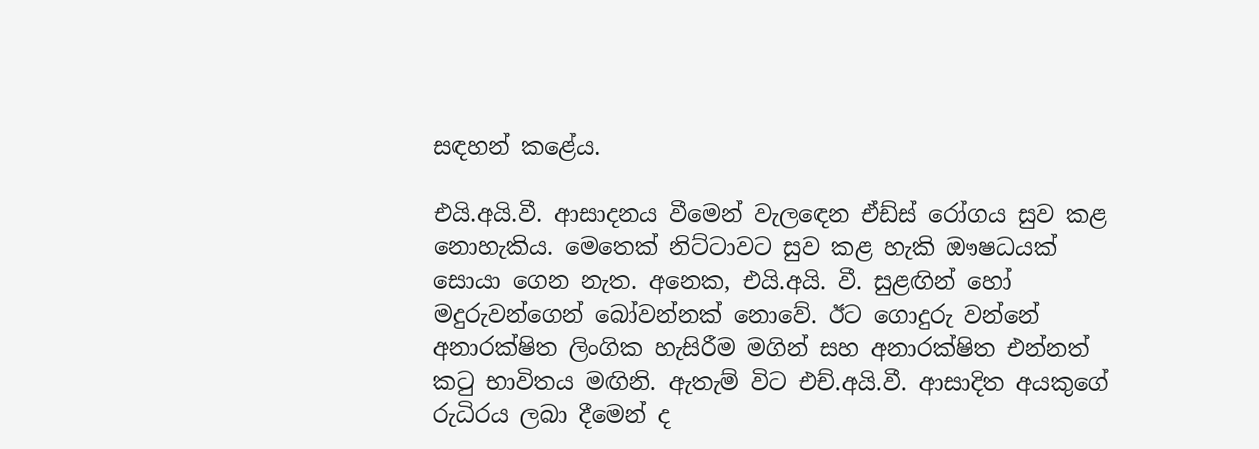සඳහන් කළේය.

එයි.අයි.වී. ආසාදනය වීමෙන් වැල‍ඳෙන ඒඩ්ස් රෝගය සුව කළ නොහැකිය. මෙතෙක් නිට්ටාවට සුව කළ හැකි ඖෂධයක් සොයා ගෙන නැත. අනෙක, එයි.අයි. වී. සුළඟින් හෝ මදුරුවන්ගෙන් බෝවන්නක් නොවේ. ඊට ගොදුරු වන්නේ අනාරක්ෂිත ලිංගික හැසිරීම මගින් සහ අනාරක්ෂිත එන්නත් කටු භාවිතය මඟිනි. ඇතැම් විට එච්.අයි.වී. ආසාදිත අයකුගේ රුධිරය ලබා දීමෙන් ද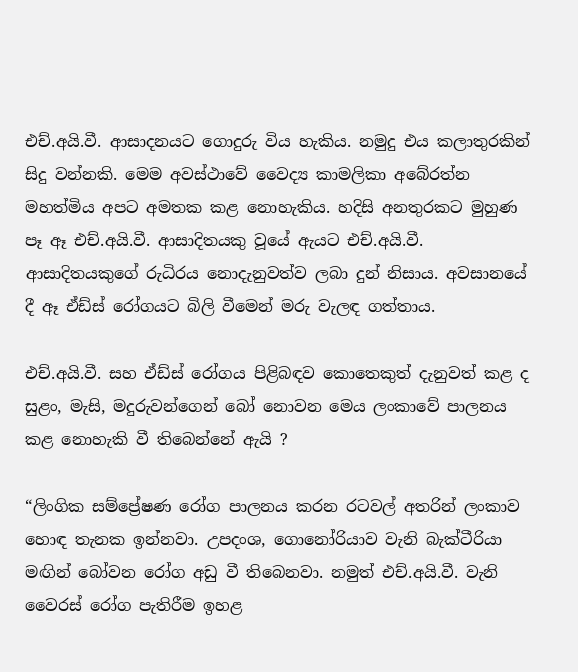එච්.අයි.වී. ආසාදනයට ගොදුරු විය හැකිය. නමුදු එය කලාතුරකින් සිදු වන්නකි. මෙම අවස්ථාවේ වෛද්‍ය කාමලිකා අබේරත්න මහත්මිය අපට අමතක කළ නොහැකිය. හදිසි අනතුරකට මුහුණ පෑ ඈ එච්.අයි.වී. ආසාදිතයකු වූයේ ඇයට එච්.අයි.වී. ආසාදිතයකුගේ රුධිරය නොදැනුවත්ව ලබා දුන් නිසාය. අවසානයේ දී ඈ ඒඩ්ස් රෝගයට බිලි වීමෙන් මරු වැලඳ ගත්තාය.

එච්.අයි.වී. සහ ඒඩ්ස් රෝගය පිළිබඳව කොතෙකුත් දැනුවත් කළ ද සුළං, මැසි, මදුරුවන්ගෙන් බෝ නොවන මෙය ලංකාවේ පාලනය කළ නොහැකි වී තිබෙන්නේ ඇයි ?

“ලිංගික සම්ප්‍රේෂණ රෝග පාලනය කරන රටවල් අතරින් ලංකා‍ව හොඳ තැනක ඉන්නවා. උපදංශ, ගොනෝරියාව වැනි බැක්ටීරියා මඟින් බෝවන රෝග අඩු වී තිබෙනවා. නමුත් එච්.අයි.වී. වැනි වෛරස් රෝග පැතිරීම ඉහළ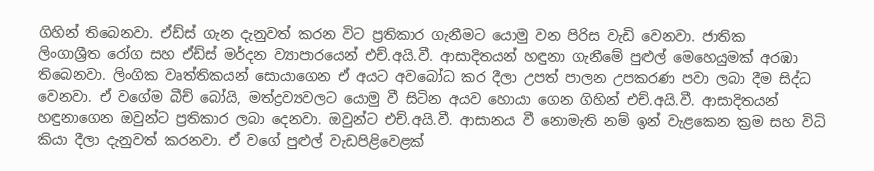ගිහින් තිබෙනවා. ඒඩ්ස් ගැන දැනුවත් කරන විට ප්‍රතිකාර ගැනීමට යොමු වන පිරිස වැඩි වෙනවා. ජාතික ලිංගාශ්‍රීත ‍රෝග සහ ඒඩ්ස් මර්දන ව්‍යාපාරයෙන් එච්.අයි.වී. ආසාදිතයන් හඳුනා ගැනීමේ පුළුල් මෙහෙයුමක් අරඹා තිබෙනවා. ලිංගික වෘත්තිකයන් සොයාගෙන ඒ අයට අවබෝධ කර දීලා උපත් පාලන උපකරණ පවා ලබා දීම සිද්ධ වෙනවා. ඒ වගේම බීච් බෝයි, මත්ද්‍රව්‍යවලට යොමු වී සිටින අයව හොයා ගෙන ගිහින් එච්.අයි.වී. ආසාදිතයන් හඳුනාගෙන ඔවුන්ට ප්‍රතිකාර ලබා දෙනවා. ඔවුන්ට එච්.අයි.වී. ආසානය වී නොමැති නම් ඉන් වැළකෙන ක්‍රම සහ විධි කියා දීලා දැනුවත් කරනවා. ඒ වගේ පුළුල් වැඩපිළිවෙළක්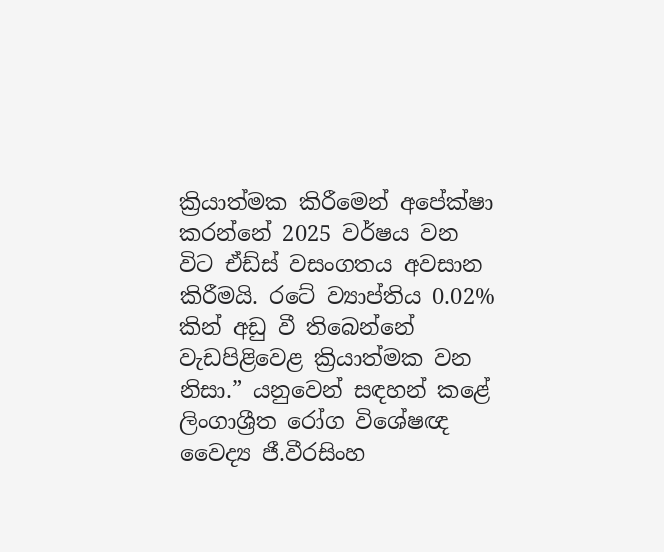ක්‍රියාත්මක කිරීමෙන් අපේක්ෂා කරන්නේ 2025 වර්ෂය වන විට ඒඩ්ස් වසංගතය අවසාන කිරීමයි. රටේ ව්‍යාප්තිය 0.02% කින් අඩු වී තිබෙන්නේ වැඩපිළිවෙළ ක්‍රියාත්මක වන නිසා.” යනුවෙන් සඳහන් කළේ ලිංගාශ්‍රීත රෝග විශේෂඥ වෛද්‍ය ජී.වීරසිංහ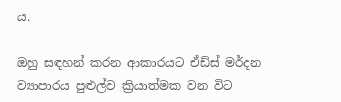ය.

ඔහු සඳහන් කරන ආකාරයට ඒඩ්ස් මර්දන ව්‍යාපාරය පුළුල්ව ක්‍රියාත්මක වන විට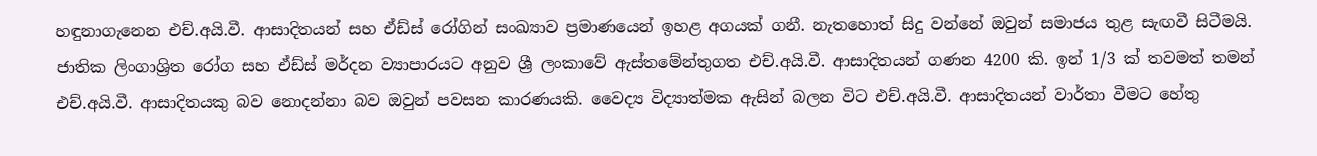හඳුනාගැනෙන එච්.අයි.වී. ආසාදිතයන් සහ ඒඩ්ස් රෝගින් සංඛ්‍යාව ප්‍රමාණයෙන් ඉහළ අගයක් ගනී. නැතහොත් සිදු වන්නේ ඔවුන් සමාජය තුළ සැඟවී සිටීමයි. ජාතික ලිංගාශ්‍රිත රෝග සහ ඒඩ්ස් මර්දන ව්‍යාපාරයට අනුව ශ්‍රී ලංකාවේ ඇස්තමේන්තුගත එච්.අයි.වී. ආසාදිතයන් ගණන 4200 කි. ඉන් 1/3 ක් තවමත් තමන් එච්.අයි.වී. ආසාදිතයකු බව නොදන්නා බව ඔවුන් පවසන කාරණයකි. වෛද්‍ය විද්‍යාත්මක ඇසින් බලන විට එච්.අයි.වී. ආසාදිතයන් වාර්තා වීමට හේතු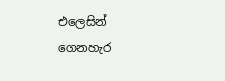එලෙසින් ගෙනහැර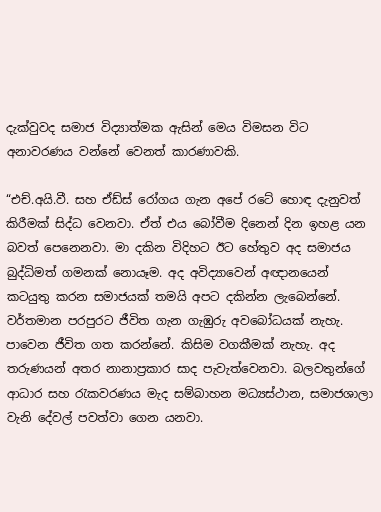දැක්වුවද සමාජ විද්‍යාත්මක ඇසින් මෙය විමසන විට අනාවරණය වන්නේ වෙනත් කාරණාවකි.

“එච්.අයි.වී. සහ ඒඩ්ස් රෝගය ගැන අපේ රටේ ‍හොඳ දැනුවත් කිරීමක් සිද්ධ වෙනවා. ඒත් එය බෝවීම දිනෙන් දින ඉහළ යන බවත් පෙනෙනවා. මා දකින විදිහට ඊට හේතුව අද සමාජය බුද්ධිමත් ගමනක් නොයෑම. අද අවිද්‍යාවෙන් අඥානයෙන් කටයුතු කරන සමාජයක් තමයි අපට දකින්න ලැබෙන්නේ. වර්තමාන පරපුරට ජීවිත ගැන ගැඹුරු අ‍වබෝධයක් නැහැ. පාවෙන ජීවිත ගත කරන්නේ. කිසිම වගකීමක් නැහැ. අද තරුණයන් අතර නානාප්‍රකාර සාද පැවැත්වෙනවා. බලවතුන්ගේ ආධාර සහ රැකවරණය මැද සම්බාහන මධ්‍යස්ථාන, සමාජශාලා වැනි දේවල් පවත්වා ගෙන යනවා.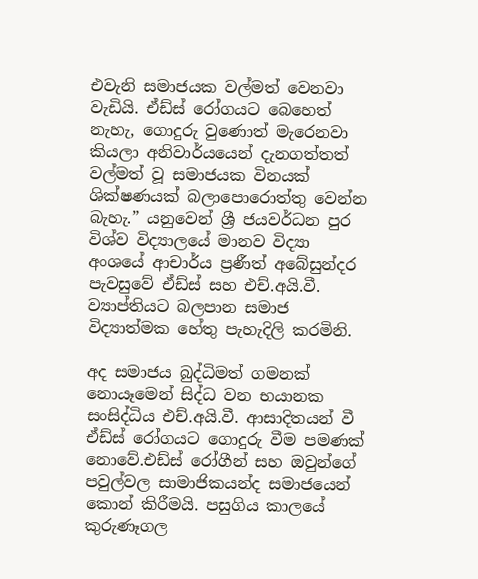එවැනි සමාජයක වල්මත් වෙනවා වැඩියි. ඒඩ්ස් රෝගයට බෙහෙත් නැහැ, ගොදුරු වුණොත් මැරෙනවා කියලා අනිවාර්යයෙන් දැනගත්තත් වල්මත් වූ සමාජයක විනයක් ශික්ෂණයක් බලාපොරොත්තු වෙන්න බැහැ.” යනුවෙන් ශ්‍රී ජයවර්ධන පුර විශ්ව විද්‍යාලයේ මානව විද්‍යා අංශයේ ආචාර්ය ප්‍රණීත් අබේසුන්දර පැවසුවේ ඒඩ්ස් සහ එච්.අයි.වී. ව්‍යාප්තියට බලපාන සමාජ විද්‍යාත්මක හේතු පැහැදිලි කරමිනි.

අද සමාජය බුද්ධිමත් ගමනක් නොයෑමෙන් සිද්ධ වන භයානක සංසිද්ධිය එච්.අයි.වී. ආසාදිතයන් වී ඒඩ්ස් රෝගයට ගොදුරු වීම පමණක් නොවේ.එඩ්ස් රෝගීන් සහ ඔවුන්ගේ පවුල්වල සාමාජිකයන්ද සමාජයෙන් කොන් කිරීමයි. පසුගිය කාලයේ කුරුණෑගල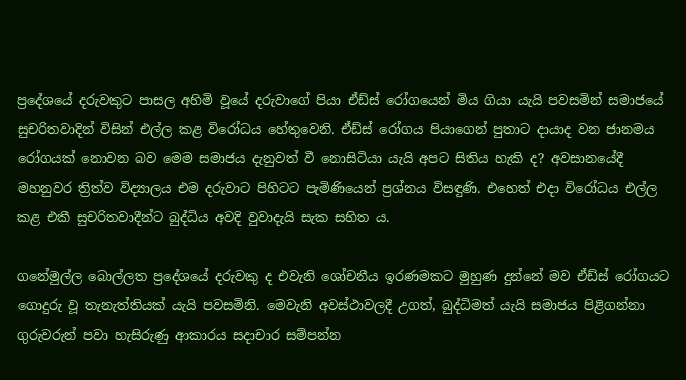ප්‍රදේශයේ දරුවකුට පාසල අහිමි වූයේ දරුවාගේ පියා ඒඩ්ස් රෝගයෙන් මිය ගියා යැයි පවසමින් සමාජයේ සුචරිතවාදින් විසින් එල්ල කළ විරෝධය හේතුවෙනි. ඒඩ්ස් රෝගය පියාගෙන් පුතාට දායාද වන ජානමය රෝගයක් නොවන බව මෙම සමාජය දැනුවත් වී නොසිටියා යැයි අපට සිතිය හැකි ද? අවසානයේදී මහනුවර ත්‍රිත්ව විද්‍යාලය එම දරුවාට පිහිටට පැමිණියෙන් ප්‍රශ්නය විසඳුණි. එහෙත් එදා විරෝධය එල්ල කළ එකී සුචරිතවාදීන්ට බුද්ධිය අවදි වුවාදැයි සැක සහිත ය.

ගනේමුල්ල බොල්ලත ප්‍රදේශයේ දරුවකු ද එවැනි ශෝචනීය ඉරණමකට මුහුණ දුන්නේ මව ඒඩ්ස් රෝගයට ගොදුරු වූ තැනැත්තියක් යැයි පවසමිනි. මෙවැනි අවස්ථාවලදී උගත්, බුද්ධිමත් යැයි සමාජය පිළිගන්නා ගුරුවරුන් පවා හැසිරුණු ආකාරය සදාචාර සම්පන්න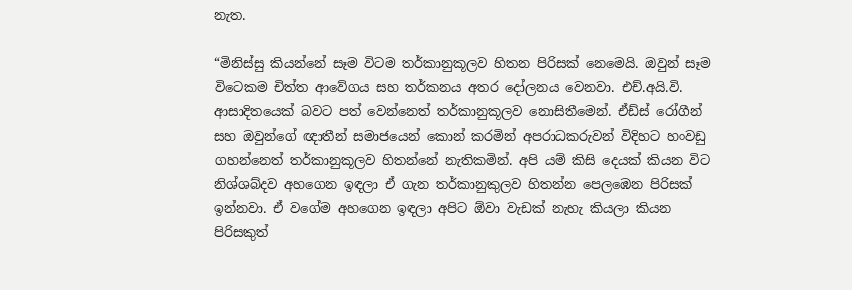නැත.

“මිනිස්සු කියන්නේ සෑම විටම තර්කානුකූලව හිතන පිරිසක් නෙමෙයි. ඔවුන් සෑම විටෙකම චිත්ත ආවේගය සහ තර්කනය අතර දෝලනය වෙනවා. එච්.අයි.වි. ආසාදිතයෙක් බවට පත් වෙන්නෙත් තර්කානුකූලව නොසිතීමෙන්. ඒඩ්ස් රෝගීන් සහ ඔවුන්ගේ ඥාතීන් සමාජයෙන් කොන් කරමින් අපරාධකරුවන් විදිහට හංවඩු ගහන්නෙත් තර්කානුකූලව හිතන්නේ නැතිකමින්. අපි යම් කිසි දෙයක් කියන විට නිශ්ශබ්දව අහගෙන ඉඳලා ඒ ගැන තර්කානුකුලව හිතන්න පෙලඹෙන පිරිසක් ඉන්නවා. ඒ වගේම අහගෙන ඉඳලා අපිට ඕවා වැඩක් නැහැ කියලා කියන පිරිසකුත්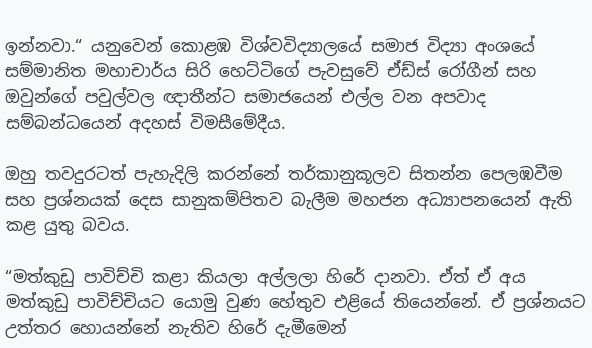ඉන්නවා.“ යනුවෙන් කොළඹ විශ්වවිද්‍යාලයේ සමාජ විද්‍යා අංශයේ සම්මානිත මහාචාර්ය සිරි හෙට්ටිගේ පැවසුවේ ඒඩ්ස් රෝගීන් සහ ඔවුන්ගේ පවුල්වල ඥාතීන්ට සමාජයෙන් එල්ල වන අපවාද සම්බන්ධයෙන් අදහස් විමසීමේදීය.

ඔහු තවදුරටත් පැහැදිලි කරන්නේ තර්කානුකූලව සිතන්න පෙලඹවීම සහ ප්‍රශ්නයක් දෙස සානුකම්පිතව බැලීම මහජන අධ්‍යාපනයෙන් ඇති කළ යුතු බවය.

“මත්කුඩු පාවිච්චි කළා කියලා අල්ලලා හිරේ දානවා. ඒත් ඒ අය මත්කුඩු පාවිච්චියට යොමු වුණ හේතුව එළියේ තියෙන්නේ. ඒ ප්‍රශ්නයට උත්තර හොයන්නේ නැතිව හිරේ දැමීමෙන්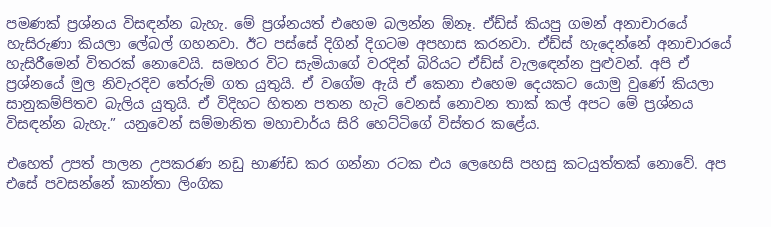පමණක් ප්‍රශ්නය විසඳන්න බැහැ. මේ ප්‍රශ්නයත් එහෙම බලන්න ඕනෑ. ඒඩ්ස් කියපු ගමන් අනාචාරයේ හැසි‍රුණා කියලා ලේබල් ගහනවා. ඊට පස්සේ දිගින් දිගටම අපහාස කරනවා. ඒඩ්ස් හැදෙන්නේ අනාචාරයේ හැසි‍රීමෙන් විතරක් නොවෙයි. සමහර විට සැමියාගේ වරදින් බිරියට ඒඩ්ස් වැල‍ඳෙන්න පුළුවන්. අපි ඒ ප්‍රශ්නයේ මුල නිවැරදිව තේරුම් ගත යුතුයි. ඒ වගේම ඇයි ඒ කෙනා එහෙම දෙයකට යොමු වුණේ කියලා සානුකම්පිතව බැලිය යුතුයි. ඒ විදිහට හිතන පතන හැටි වෙනස් නොවන තාක් කල් අපට මේ ප්‍රශ්නය විසඳන්න බැහැ.” යනුවෙන් සම්මානිත මහාචාර්ය සිරි හෙට්ටිගේ විස්තර කළේය.

එහෙත් උපත් පාලන උපකරණ නඩු භාණ්ඩ කර ගන්නා රටක එය ලෙහෙසි පහසු කටයුත්තක් නොවේ. අප එසේ පවසන්නේ කාන්තා ලිංගික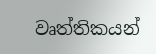වෘත්තිකයන්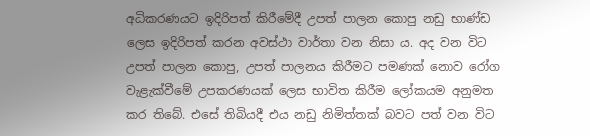අධිකරණයට ඉදිරිපත් කිරීමේදී උපත් පාලන කොපු නඩු භාණ්ඩ ලෙස ඉදිරිපත් කරන අවස්ථා වාර්තා වන නිසා ය. අද වන විට උපත් පාලන කොපු, උපත් පාලනය කිරීමට පමණක් නොව රෝග වැළැක්වීමේ උපකරණයක් ලෙස භාවිත කිරීම ලෝකයම අනුමත කර තිබේ. එසේ තිබියදී එය නඩු නිමිත්තක් බවට පත් වන විට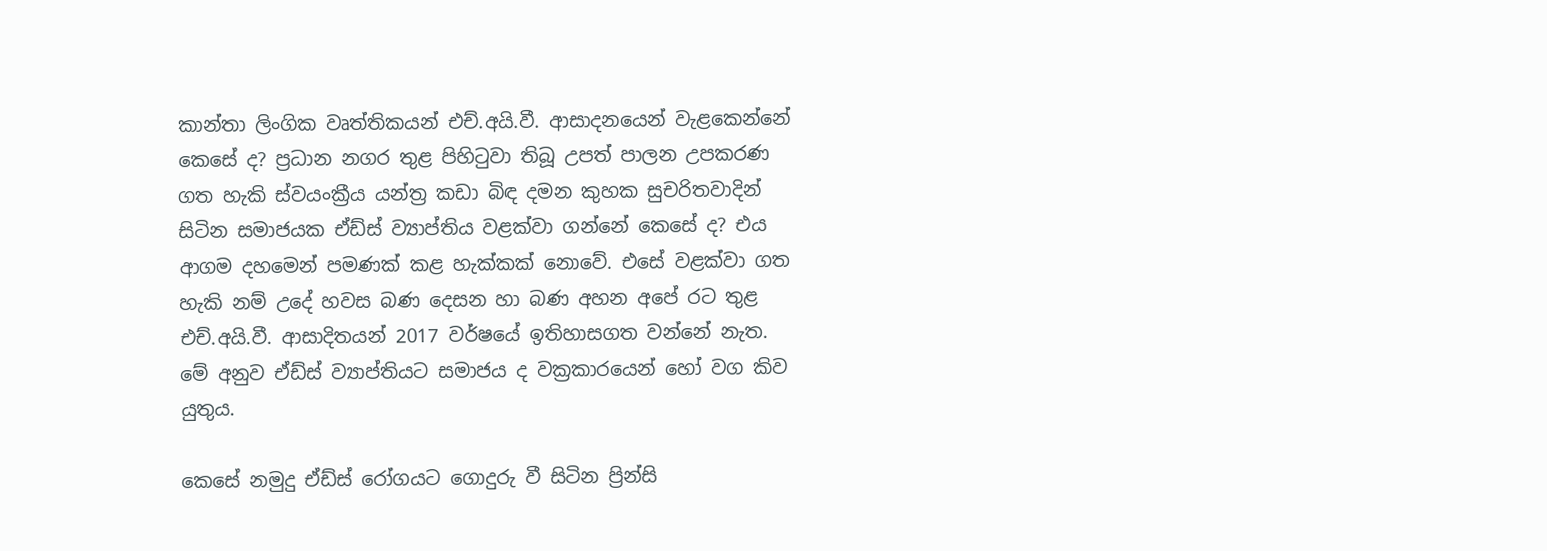කාන්තා ලිංගික වෘත්තිකයන් එච්.අයි.වී. ආසාදනයෙන් වැළකෙන්නේ කෙසේ ද? ප්‍රධාන නගර තුළ පිහිටුවා තිබූ උපත් පාලන උපකරණ ගත හැකි ස්වයංක්‍රීය යන්ත්‍ර කඩා බිඳ දමන කුහක සුචරිතවාදින් සිටින සමාජයක ඒඩ්ස් ව්‍යාප්තිය වළක්වා ගන්නේ කෙසේ ද? එය ආගම දහමෙන් පමණක් කළ හැක්කක් නොවේ. එසේ වළක්වා ගත හැකි නම් උදේ හවස බණ දෙසන හා බණ අහන අපේ රට තුළ එච්.අයි.වී. ආසාදිතයන් 2017 වර්ෂයේ ඉතිහාසගත වන්නේ නැත. මේ අනුව ඒඩ්ස් ව්‍යාප්තියට සමාජය ද වක්‍රකාරයෙන් හෝ වග කිව යුතුය.

කෙසේ නමුදු ඒඩ්ස් රෝගයට ගොදුරු වී සිටින ප්‍රින්සි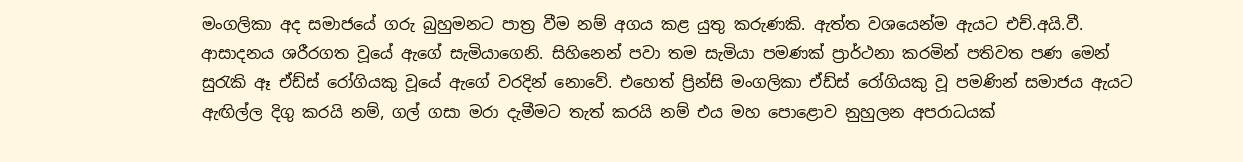මංගලිකා අද සමාජයේ ගරු බුහුමනට පාත්‍ර වීම නම් අගය කළ යුතු කරුණකි. ඇත්ත වශයෙන්ම ඇයට එච්.අයි.වී. ආසාදනය ශරීරගත වූයේ ඇගේ සැමියාගෙනි. සිහිනෙන් පවා තම සැමියා පමණක් ප්‍රාර්ථනා කරමින් පතිවත පණ මෙන් සුරැකි ඈ ඒඩ්ස් රෝගියකු වූයේ ඇගේ වරදින් නොවේ. එහෙත් ප්‍රින්සි මංගලිකා ඒඩ්ස් රෝගියකු වූ පමණින් සමාජය ඇයට ඇඟිල්ල දිගු කරයි නම්, ගල් ගසා මරා දැමීමට තැත් කරයි නම් එය මහ පොළොව නුහුලන අපරාධයක්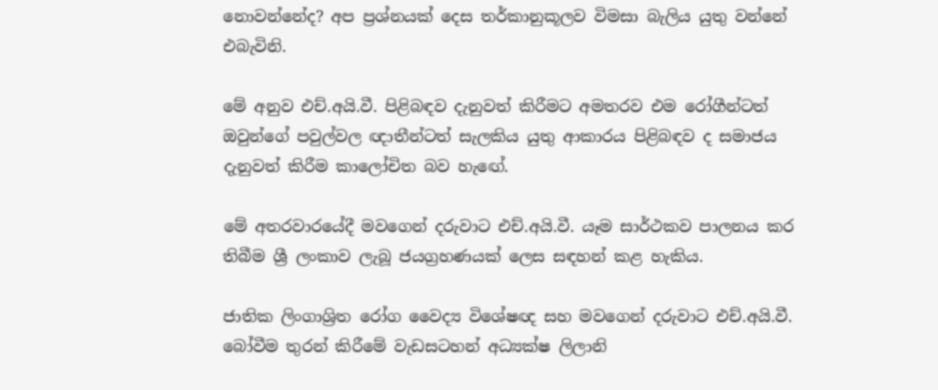නොවන්නේද? අප ප්‍රශ්නයක් දෙස තර්කානුකූලව විමසා බැලිය යුතු වන්නේ එබැවිනි.

මේ අනුව එච්.අයි.වී. පිළිබඳව දැනුවත් කිරීමට අමතරව එම රෝගීන්ටත් ඔවුන්ගේ පවුල්වල ඥාතීන්ටත් සැලකිය යුතු ආකාරය පිළිබඳව ද සමාජය දැනුවත් කිරීම කාලෝචිත බව හැ‍ඟේ.

මේ අතරවාරයේදී මවගෙන් දරුවාට එච්.අයි.වී. යෑම සාර්ථකව පාලනය කර තිබීම ශ්‍රී ලංකාව ලැබූ ජයග්‍රහණයක් ලෙස සඳහන් කළ හැකිය.

ජාතික ලිංගාශ්‍රිත රෝග වෛද්‍ය විශේෂඥ සහ මවගෙන් දරුවාට එච්.අයි.වී. බෝවීම තුරන් කිරීමේ වැඩසටහන් අධ්‍යක්ෂ ලිලානි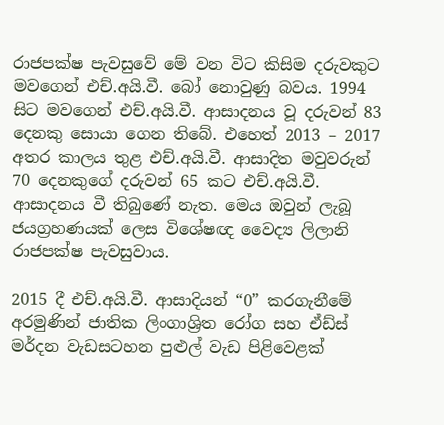රාජපක්ෂ පැවසුවේ මේ වන විට කිසිම දරුවකුට මවගෙන් එච්.අයි.වී. බෝ නොවුණු බවය. 1994 සිට මවගෙන් එච්.අයි.වී. ආසාදනය වූ දරුවන් 83 දෙනකු සොයා ගෙන තිබේ. එහෙත් 2013 – 2017 අතර කාලය තුළ එච්.අයි.වී. ආසාදිත මවුවරුන් 70 දෙ‍නකුගේ දරුවන් 65 කට එච්.අයි.වී. ආසාදනය වී තිබුණේ නැත. මෙය ඔවුන් ලැබූ ජයග්‍රහණයක් ලෙස විශේෂඥ වෛද්‍ය ලිලානි රාජපක්ෂ පැවසුවාය.

2015 දී එච්.අයි.වී. ආසාදියන් “0” කරගැනීමේ අරමුණින් ජාතික ලිංගාශ්‍රිත රෝග සහ ඒඩ්ස් මර්දන වැඩසටහන පුළුල් වැඩ පිළිවෙළක්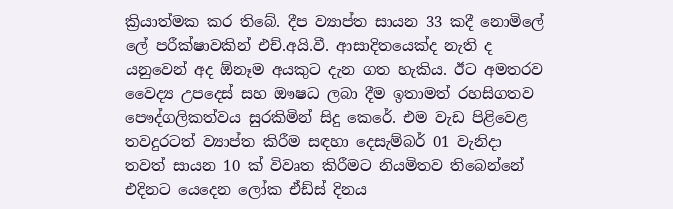ක්‍රියාත්මක කර තිබේ. දීප ව්‍යාප්ත සායන 33 කදී නොමිලේ ලේ පරීක්ෂාවකින් එච්.අයි.වී. ආසාදිතයෙක්ද නැති ද යනුවෙන් අද ඕනෑම අයකුට දැන ගත හැකිය. ඊට අමතරව වෛද්‍ය උපදෙස් සහ ඖෂධ ලබා දීම ඉතාමත් රහසිගතව පෞද්ගලිකත්වය සුරකිමින් සිදු කෙරේ. එම වැඩ පිළිවෙළ තවදුරටත් ව්‍යාප්ත කිරීම සඳහා දෙසැම්බර් 01 වැනිදා තවත් සායන 10 ක් විවෘත කිරීමට නියමිතව තිබෙන්නේ එදිනට යෙදෙන ලෝක ඒඩ්ස් දිනය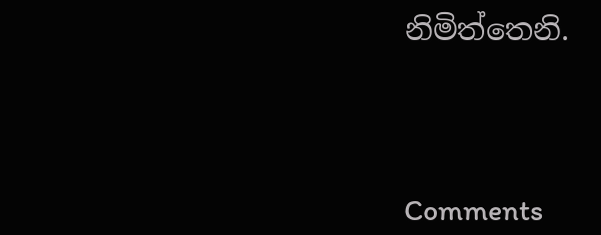නිමිත්තෙනි.




Comments